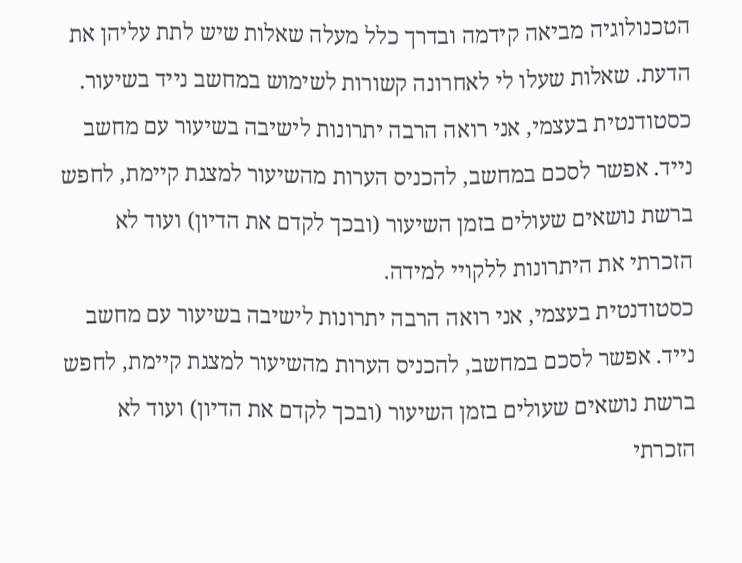הטכנולוגיה מביאה קידמה ובדרך כלל מעלה שאלות שיש לתת עליהן את הדעת. שאלות שעלו לי לאחרונה קשורות לשימוש במחשב נייד בשיעור.
כסטודנטית בעצמי, אני רואה הרבה יתרונות לישיבה בשיעור עם מחשב נייד. אפשר לסכם במחשב, להכניס הערות מהשיעור למצגת קיימת, לחפש ברשת נושאים שעולים בזמן השיעור (ובכך לקדם את הדיון) ועוד לא הזכרתי את היתרונות ללקויי למידה.
כסטודנטית בעצמי, אני רואה הרבה יתרונות לישיבה בשיעור עם מחשב נייד. אפשר לסכם במחשב, להכניס הערות מהשיעור למצגת קיימת, לחפש ברשת נושאים שעולים בזמן השיעור (ובכך לקדם את הדיון) ועוד לא הזכרתי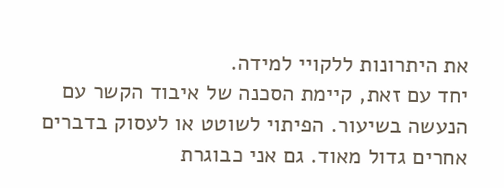את היתרונות ללקויי למידה.
יחד עם זאת, קיימת הסכנה של איבוד הקשר עם הנעשה בשיעור. הפיתוי לשוטט או לעסוק בדברים אחרים גדול מאוד. גם אני כבוגרת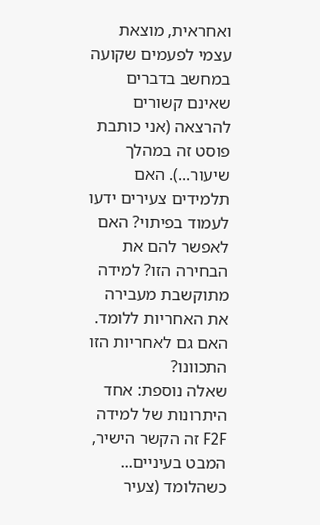ואחראית, מוצאת עצמי לפעמים שקועה במחשב בדברים שאינם קשורים להרצאה (אני כותבת פוסט זה במהלך שיעור...). האם תלמידים צעירים ידעו לעמוד בפיתוי? האם לאפשר להם את הבחירה הזו? למידה מתוקשבת מעבירה את האחריות ללומד. האם גם לאחריות הזו התכוונו?
שאלה נוספת: אחד היתרונות של למידה F2F זה הקשר הישיר, המבט בעיניים... כשהלומד (צעיר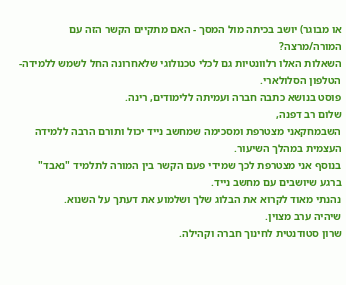או מבוגר) יושב בכיתה מול המסך - האם מתקיים הקשר הזה עם המורה/מרצה?
השאלות האלו רלוונטיות גם לכלי טכנולוגי שלאחרונה החל לשמש ללמידה- הטלפון הסלולארי.
פוסט בנושא כתבה חברה ועמיתה ללימודים, רינה.
שלום רב דפנה,
השבמחקאני מצטרפת ומסכימה שמחשב נייד יכול ותורם הרבה ללמידה העצמית במהלך השיעור.
בנוסף אני מצטרפת לכך שמידי פעם הקשר בין המורה לתלמיד "נאבד" ברגע שיושבים עם מחשב נייד.
נהנתי מאוד לקרוא את הבלוג שלך ושלמוע את דעתך על השנוא.
שיהיה ערב מצוין.
שרון סטודנטית לחינוך חברה וקהילה.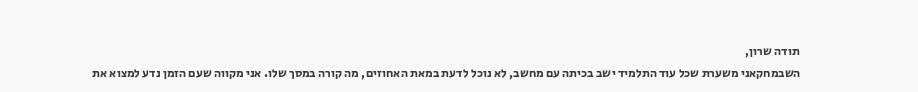תודה שרון,
השבמחקאני משערת שכל עוד התלמיד ישב בכיתה עם מחשב, לא נוכל לדעת במאת האחוזים, מה קורה במסך שלו. אני מקווה שעם הזמן נדע למצוא את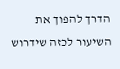הדרך להפוך את השיעור לכזה שידרוש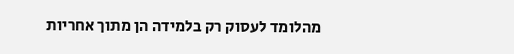מהלומד לעסוק רק בלמידה הן מתוך אחריות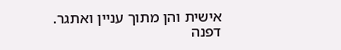אישית והן מתוך עניין ואתגר.
דפנה